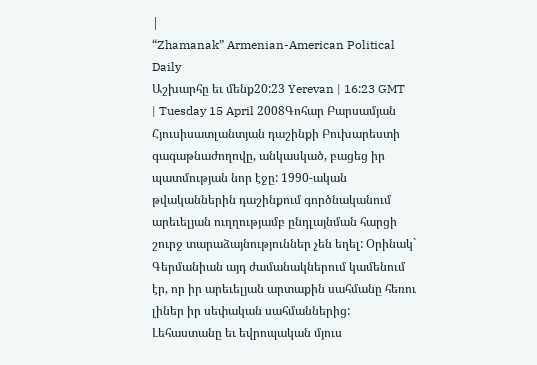|
“Zhamanak” Armenian-American Political Daily
Աշխարհը եւ մենք20:23 Yerevan | 16:23 GMT | Tuesday 15 April 2008Գոհար Բարսամյան Հյուսիսատլանտյան դաշինքի Բուխարեստի գագաթնաժողովը, անկասկած, բացեց իր պատմության նոր էջը: 1990-ական թվականներին դաշինքում գործնականում արեւելյան ուղղությամբ ընդլայնման հարցի շուրջ տարաձայնություններ չեն եղել: Օրինակ` Գերմանիան այդ ժամանակներում կամենում էր, որ իր արեւելյան արտաքին սահմանը հեռու լիներ իր սեփական սահմաններից: Լեհաստանը եւ եվրոպական մյուս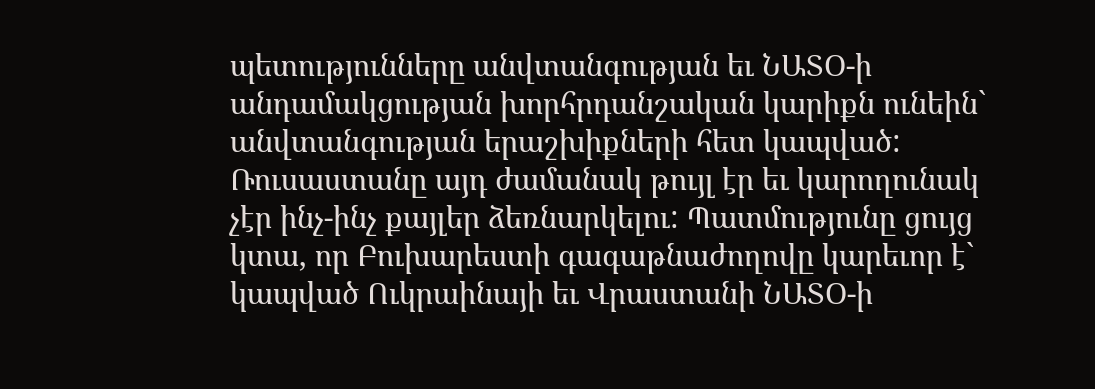պետությունները անվտանգության եւ ՆԱՏՕ-ի անդամակցության խորհրդանշական կարիքն ունեին` անվտանգության երաշխիքների հետ կապված: Ռուսաստանը այդ ժամանակ թույլ էր եւ կարողունակ չէր ինչ-ինչ քայլեր ձեռնարկելու: Պատմությունը ցույց կտա, որ Բուխարեստի գագաթնաժողովը կարեւոր է` կապված Ուկրաինայի եւ Վրաստանի ՆԱՏՕ-ի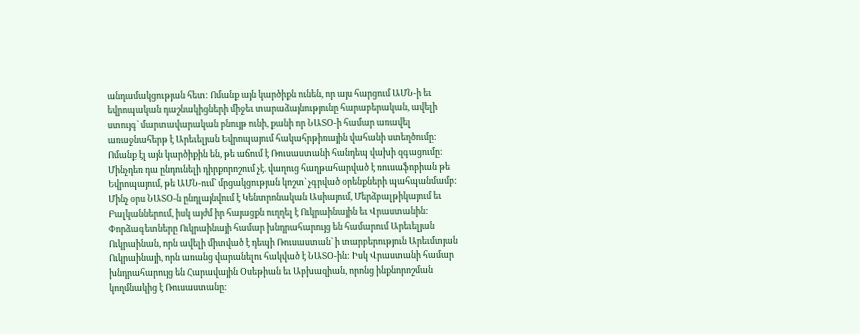անդամակցության հետ: Ոմանք այն կարծիքն ունեն, որ այս հարցում ԱՄՆ-ի եւ եվրոպական դաշնակիցների միջեւ տարաձայնությունը հարաբերական, ավելի ստույգ` մարտավարական բնույթ ունի, քանի որ ՆԱՏՕ-ի համար առավել առաջնահերթ է Արեւելյան Եվրոպայում հակահրթիռային վահանի ստեղծումը: Ոմանք էլ այն կարծիքին են, թե աճում է Ռուսաստանի հանդեպ վախի զգացումը: Մինչդեռ դա ընդունելի դիրքորոշում չէ. վաղուց հաղթահարված է ռուսաֆոբիան թե Եվրոպայում, թե ԱՄՆ-ում` մրցակցության կոշտ` չգրված օրենքների պահպանմամբ: Մինչ օրս ՆԱՏՕ-ն ընդլայնվում է Կենտրոնական Ասիայում, Մերձբալթիկայում եւ Բալկաններում, իսկ այժմ իր հայացքն ուղղել է Ուկրաինային եւ Վրաստանին: Փորձագետները Ուկրաինայի համար խնդրահարույց են համարում Արեւելյան Ուկրաինան, որն ավելի միտված է դեպի Ռուսաստան` ի տարբերություն Արեւմտյան Ուկրաինայի, որն առանց վարանելու հակված է ՆԱՏՕ-ին: Իսկ Վրաստանի համար խնդրահարույց են Հարավային Օսեթիան եւ Աբխազիան, որոնց ինքնորոշման կողմնակից է Ռուսաստանը: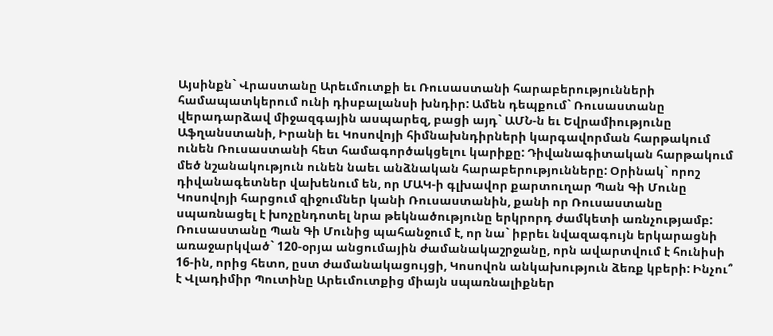Այսինքն` Վրաստանը Արեւմուտքի եւ Ռուսաստանի հարաբերությունների համապատկերում ունի դիսբալանսի խնդիր: Ամեն դեպքում` Ռուսաստանը վերադարձավ միջազգային ասպարեզ, բացի այդ` ԱՄՆ-ն եւ Եվրամիությունը Աֆղանստանի, Իրանի եւ Կոսովոյի հիմնախնդիրների կարգավորման հարթակում ունեն Ռուսաստանի հետ համագործակցելու կարիքը: Դիվանագիտական հարթակում մեծ նշանակություն ունեն նաեւ անձնական հարաբերությունները: Օրինակ` որոշ դիվանագետներ վախենում են, որ ՄԱԿ-ի գլխավոր քարտուղար Պան Գի Մունը Կոսովոյի հարցում զիջումներ կանի Ռուսաստանին, քանի որ Ռուսաստանը սպառնացել է խոչընդոտել նրա թեկնածությունը երկրորդ ժամկետի առնչությամբ: Ռուսաստանը Պան Գի Մունից պահանջում է, որ նա` իբրեւ նվազագույն երկարացնի առաջարկված` 120-օրյա անցումային ժամանակաշրջանը, որն ավարտվում է հունիսի 16-ին, որից հետո, ըստ ժամանակացույցի, Կոսովոն անկախություն ձեռք կբերի: Ինչու՞ է Վլադիմիր Պուտինը Արեւմուտքից միայն սպառնալիքներ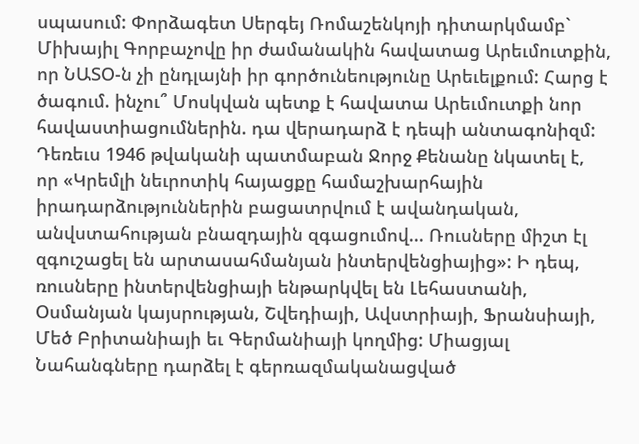սպասում: Փորձագետ Սերգեյ Ռոմաշենկոյի դիտարկմամբ` Միխայիլ Գորբաչովը իր ժամանակին հավատաց Արեւմուտքին, որ ՆԱՏՕ-ն չի ընդլայնի իր գործունեությունը Արեւելքում: Հարց է ծագում. ինչու՞ Մոսկվան պետք է հավատա Արեւմուտքի նոր հավաստիացումներին. դա վերադարձ է դեպի անտագոնիզմ: Դեռեւս 1946 թվականի պատմաբան Ջորջ Քենանը նկատել է, որ «Կրեմլի նեւրոտիկ հայացքը համաշխարհային իրադարձություններին բացատրվում է ավանդական, անվստահության բնազդային զգացումով... Ռուսները միշտ էլ զգուշացել են արտասահմանյան ինտերվենցիայից»: Ի դեպ, ռուսները ինտերվենցիայի ենթարկվել են Լեհաստանի, Օսմանյան կայսրության, Շվեդիայի, Ավստրիայի, Ֆրանսիայի, Մեծ Բրիտանիայի եւ Գերմանիայի կողմից: Միացյալ Նահանգները դարձել է գերռազմականացված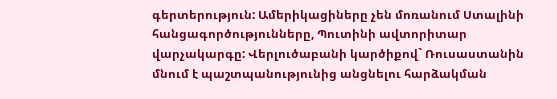գերտերություն: Ամերիկացիները չեն մոռանում Ստալինի հանցագործությունները, Պուտինի ավտորիտար վարչակարգը: Վերլուծաբանի կարծիքով` Ռուսաստանին մնում է պաշտպանությունից անցնելու հարձակման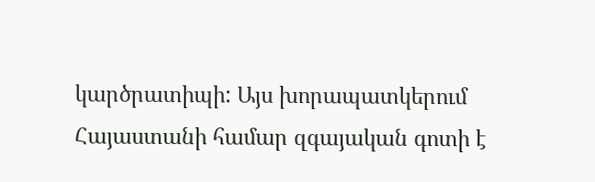կարծրատիպի: Այս խորապատկերում Հայաստանի համար զգայական գոտի է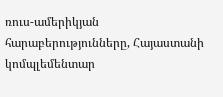ռուս-ամերիկյան հարաբերությունները, Հայաստանի կոմպլեմենտար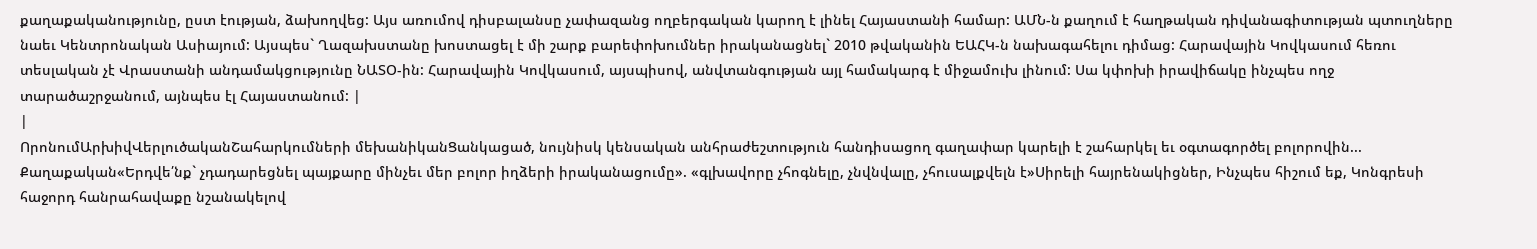քաղաքականությունը, ըստ էության, ձախողվեց: Այս առումով դիսբալանսը չափազանց ողբերգական կարող է լինել Հայաստանի համար: ԱՄՆ-ն քաղում է հաղթական դիվանագիտության պտուղները նաեւ Կենտրոնական Ասիայում: Այսպես` Ղազախստանը խոստացել է մի շարք բարեփոխումներ իրականացնել` 2010 թվականին ԵԱՀԿ-ն նախագահելու դիմաց: Հարավային Կովկասում հեռու տեսլական չէ Վրաստանի անդամակցությունը ՆԱՏՕ-ին: Հարավային Կովկասում, այսպիսով, անվտանգության այլ համակարգ է միջամուխ լինում: Սա կփոխի իրավիճակը ինչպես ողջ տարածաշրջանում, այնպես էլ Հայաստանում: |
|
ՈրոնումԱրխիվՎերլուծականՇահարկումների մեխանիկանՑանկացած, նույնիսկ կենսական անհրաժեշտություն հանդիսացող գաղափար կարելի է շահարկել եւ օգտագործել բոլորովին... Քաղաքական«Երդվե՛նք` չդադարեցնել պայքարը մինչեւ մեր բոլոր իղձերի իրականացումը». «գլխավորը չհոգնելը, չնվնվալը, չհուսալքվելն է»Սիրելի հայրենակիցներ, Ինչպես հիշում եք, Կոնգրեսի հաջորդ հանրահավաքը նշանակելով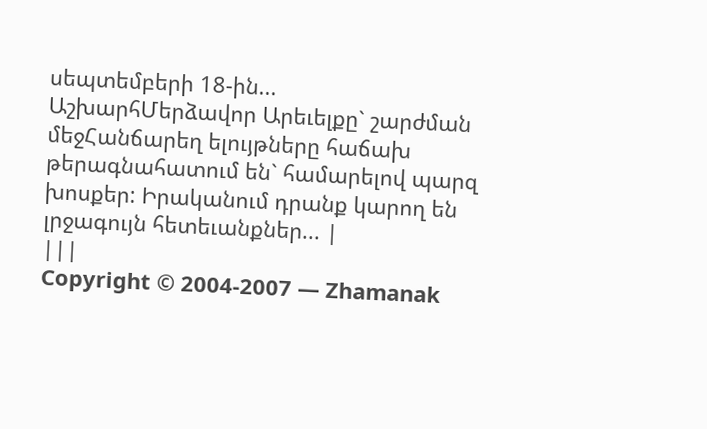սեպտեմբերի 18-ին... ԱշխարհՄերձավոր Արեւելքը` շարժման մեջՀանճարեղ ելույթները հաճախ թերագնահատում են` համարելով պարզ խոսքեր: Իրականում դրանք կարող են լրջագույն հետեւանքներ... |
|||
Copyright © 2004-2007 — Zhamanak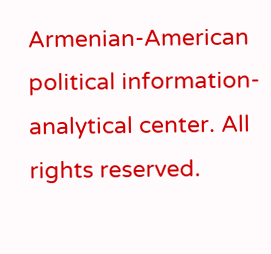Armenian-American political information-analytical center. All rights reserved.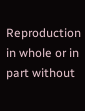Reproduction in whole or in part without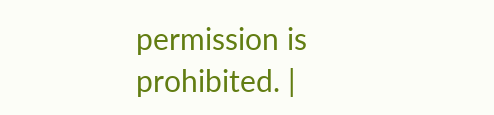permission is prohibited. |